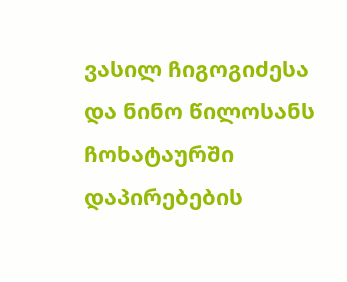ვასილ ჩიგოგიძესა და ნინო წილოსანს ჩოხატაურში დაპირებების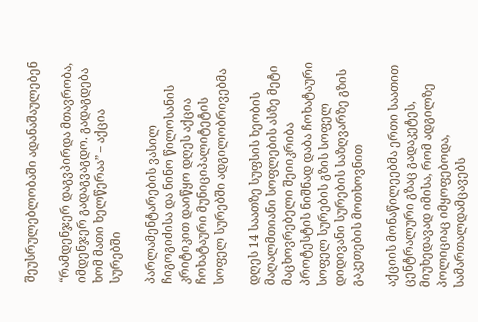შეუსრულებლობაში ადანაშაულებენ

“რამდენჯერ დაგვპირდა მთავრობა, იმდენჯერ გადაგვაგდო. გადაგდება ხომ მათი ხელწერაა” – აქცია სურებში

პარლამენტარების ვასილ ჩიგოგიძისა და ნინო წილოსანის კრიტიკით დაიწყო დღეს აქცია ჩოხატაური მუნიციპალიტეტის სოფელ სურებში ადგილობრივებმა

დღეს 14 საათზე სუფსის ხეობის მაღალმთიანი სოფლების ასზე მეტი მაცხოვრებელი შეიიკრიბა პროტესტის ნიშნად დაბა ჩოხატაური სოფელ სურების გზის სოფელ დიდივანი სურების საზღვარზე გზის გაკეთების მოთხოვნით

აქციის მონაწილეებმა ერთი საათით ცენტრალური გზაც გადაკეტეს, მიუხედავად იმისა, რომ ადგილზე პოლიციაც იმყოფებოდა, სამართალდამცავებს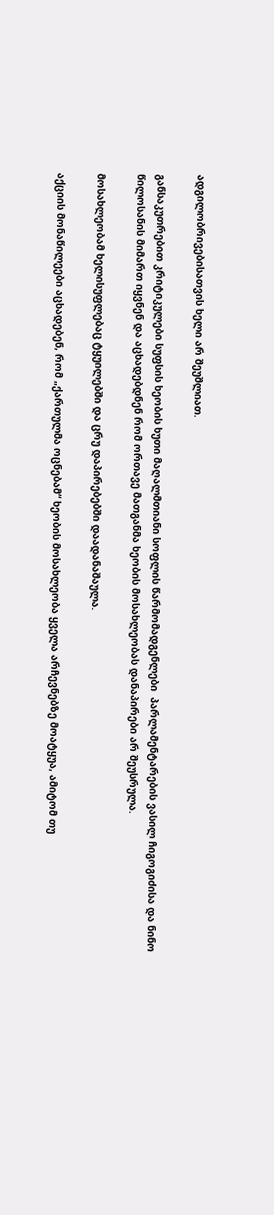ადგილობრივებისათვის ხელი არ შეუშლიათ.

განსაკუთრებით კრიტიკულები სუფსის ხეობის ხუთი მაღალმთიანი სოფლის წარმომადგენლები  პარლამენტარების ვასილ ჩიგოგიძისა და ნინო წილოსანის მიმართ იყვნენ და აცხადებდნენ რომ ორთავე მათგანმა ხეობის მოსახლეობას დანაპირები არ შეუსრულა.

მოსახლეობამ ხელისუფლებაც ტყუილებში და ცრუ დაპირებებში დაადანაშაულა.

აქციის მონაწილეები აცხადებენ, რომ „ქართულმა ოცნებამ“ ხეობის მოსახლეობა ყველა არჩევნებზე მოატყუა, ამიტომ თუ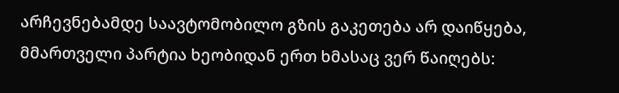არჩევნებამდე საავტომობილო გზის გაკეთება არ დაიწყება, მმართველი პარტია ხეობიდან ერთ ხმასაც ვერ წაიღებს: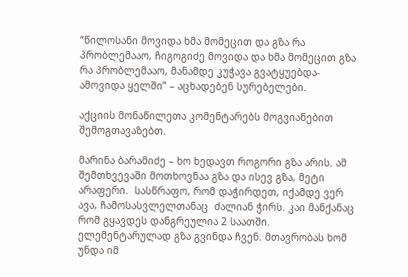“წილოსანი მოვიდა ხმა მომეცით და გზა რა პრობლემააო, ჩიგოგიძე მოვიდა და ხმა მომეცით გზა რა პრობლემააო, მანამდე კუჭავა გვატყუებდა-ამოვიდა ყელში” – აცხადებენ სურებელები.

აქციის მონაწილეთა კომენტარებს მოგვიანებით შემოგთავაზებთ.

მარინა ბარამიძე – ხო ხედავთ როგორი გზა არის. ამ შემთხვევაში მოთხოვნაა გზა და ისევ გზა, მეტი არაფერი.  სასწრაფო, რომ დაჭირდეთ, იქამდე ვერ ავა, ჩამოსასვლელთანაც  ძალიან ჭირს. კაი მანქანაც  რომ გყავდეს დანგრეულია 2 საათში. ელემენტარულად გზა გვინდა ჩვენ. მთავრობას ხომ უნდა იმ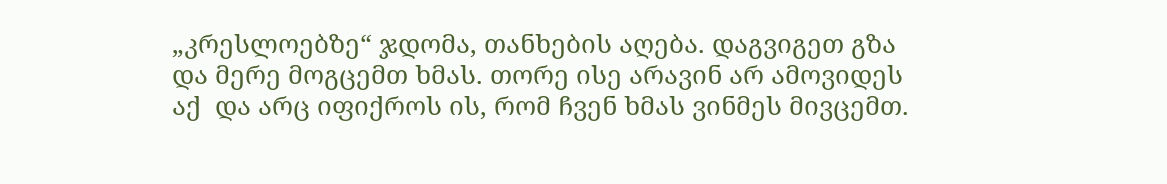„კრესლოებზე“ ჯდომა, თანხების აღება. დაგვიგეთ გზა და მერე მოგცემთ ხმას. თორე ისე არავინ არ ამოვიდეს აქ  და არც იფიქროს ის, რომ ჩვენ ხმას ვინმეს მივცემთ.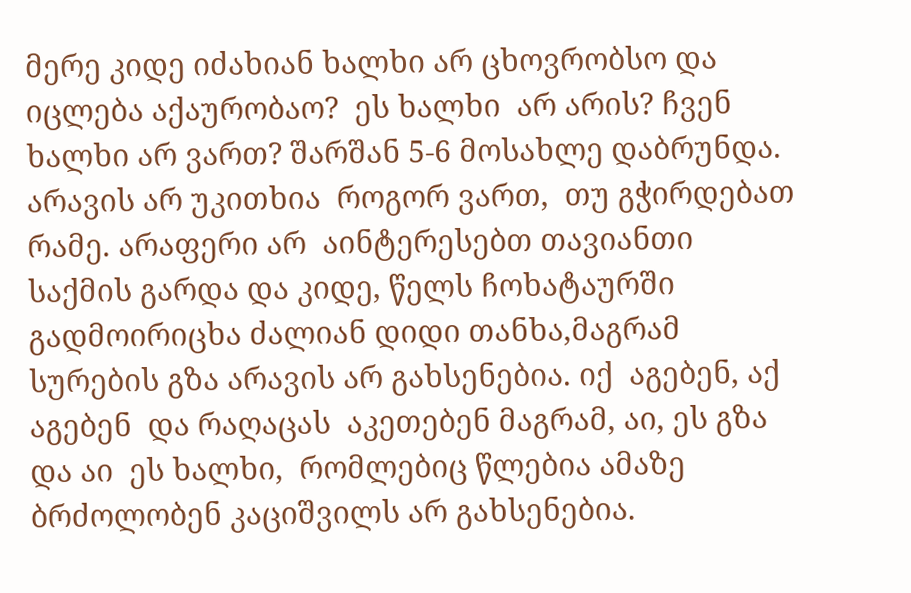მერე კიდე იძახიან ხალხი არ ცხოვრობსო და  იცლება აქაურობაო?  ეს ხალხი  არ არის? ჩვენ ხალხი არ ვართ? შარშან 5-6 მოსახლე დაბრუნდა. არავის არ უკითხია  როგორ ვართ,  თუ გჭირდებათ რამე. არაფერი არ  აინტერესებთ თავიანთი საქმის გარდა და კიდე, წელს ჩოხატაურში გადმოირიცხა ძალიან დიდი თანხა,მაგრამ  სურების გზა არავის არ გახსენებია. იქ  აგებენ, აქ აგებენ  და რაღაცას  აკეთებენ მაგრამ, აი, ეს გზა  და აი  ეს ხალხი,  რომლებიც წლებია ამაზე ბრძოლობენ კაციშვილს არ გახსენებია.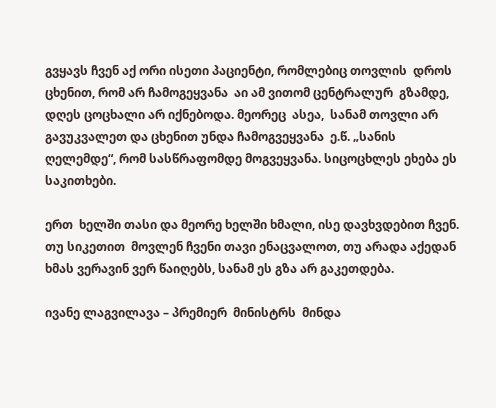გვყავს ჩვენ აქ ორი ისეთი პაციენტი, რომლებიც თოვლის  დროს  ცხენით, რომ არ ჩამოგეყვანა  აი ამ ვითომ ცენტრალურ  გზამდე, დღეს ცოცხალი არ იქნებოდა. მეორეც  ასეა,  სანამ თოვლი არ გავუკვალეთ და ცხენით უნდა ჩამოგვეყვანა  ე.წ. „სანის ღელემდე“, რომ სასწრაფომდე მოგვეყვანა. სიცოცხლეს ეხება ეს საკითხები.

ერთ  ხელში თასი და მეორე ხელში ხმალი, ისე დავხვდებით ჩვენ. თუ სიკეთით  მოვლენ ჩვენი თავი ენაცვალოთ, თუ არადა აქედან ხმას ვერავინ ვერ წაიღებს, სანამ ეს გზა არ გაკეთდება.

ივანე ლაგვილავა – პრემიერ  მინისტრს  მინდა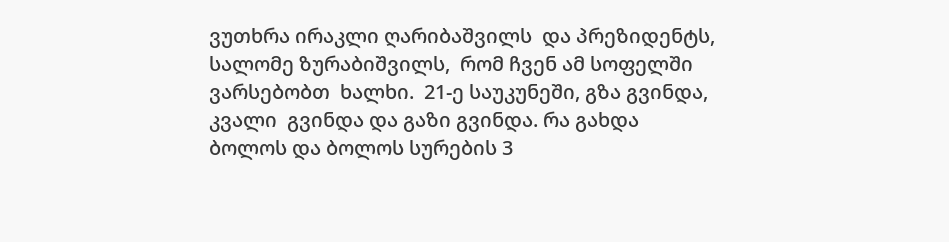ვუთხრა ირაკლი ღარიბაშვილს  და პრეზიდენტს, სალომე ზურაბიშვილს,  რომ ჩვენ ამ სოფელში ვარსებობთ  ხალხი.  21-ე საუკუნეში, გზა გვინდა, კვალი  გვინდა და გაზი გვინდა. რა გახდა  ბოლოს და ბოლოს სურების 3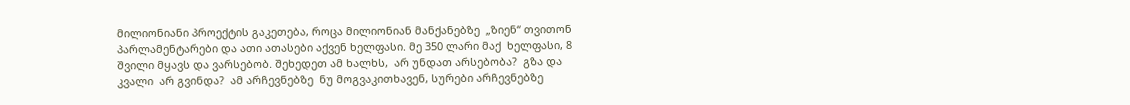მილიონიანი პროექტის გაკეთება, როცა მილიონიან მანქანებზე  „ზიენ“ თვითონ პარლამენტარები და ათი ათასები აქვენ ხელფასი. მე 350 ლარი მაქ  ხელფასი, 8 შვილი მყავს და ვარსებობ. შეხედეთ ამ ხალხს,  არ უნდათ არსებობა?  გზა და კვალი  არ გვინდა?  ამ არჩევნებზე  ნუ მოგვაკითხავენ, სურები არჩევნებზე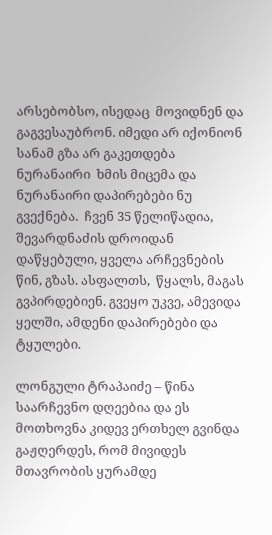არსებობსო, ისედაც  მოვიდნენ და გაგვესაუბრონ. იმედი არ იქონიონ  სანამ გზა არ გაკეთდება  ნურანაირი  ხმის მიცემა და ნურანაირი დაპირებები ნუ გვექნება.  ჩვენ 35 წელიწადია, შევარდნაძის დროიდან დაწყებული, ყველა არჩევნების  წინ, გზას. ასფალთს,  წყალს, მაგას გვპირდებიენ. გვეყო უკვე, ამევიდა  ყელში, ამდენი დაპირებები და ტყულები.

ლონგული ტრაპაიძე – წინა საარჩევნო დღეებია და ეს მოთხოვნა კიდევ ერთხელ გვინდა გაჟღერდეს, რომ მივიდეს მთავრობის ყურამდე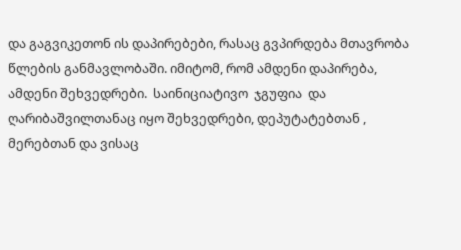და გაგვიკეთონ ის დაპირებები, რასაც გვპირდება მთავრობა წლების განმავლობაში. იმიტომ, რომ ამდენი დაპირება, ამდენი შეხვედრები.  საინიციატივო  ჯგუფია  და ღარიბაშვილთანაც იყო შეხვედრები, დეპუტატებთან , მერებთან და ვისაც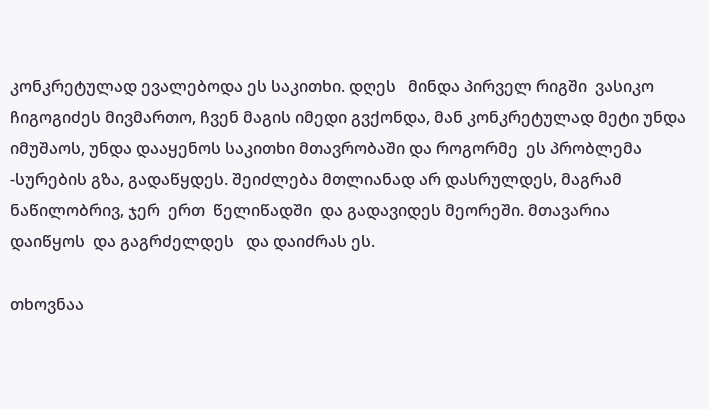კონკრეტულად ევალებოდა ეს საკითხი. დღეს   მინდა პირველ რიგში  ვასიკო ჩიგოგიძეს მივმართო, ჩვენ მაგის იმედი გვქონდა, მან კონკრეტულად მეტი უნდა იმუშაოს, უნდა დააყენოს საკითხი მთავრობაში და როგორმე  ეს პრობლემა  -სურების გზა, გადაწყდეს. შეიძლება მთლიანად არ დასრულდეს, მაგრამ ნაწილობრივ, ჯერ  ერთ  წელიწადში  და გადავიდეს მეორეში. მთავარია  დაიწყოს  და გაგრძელდეს   და დაიძრას ეს.

თხოვნაა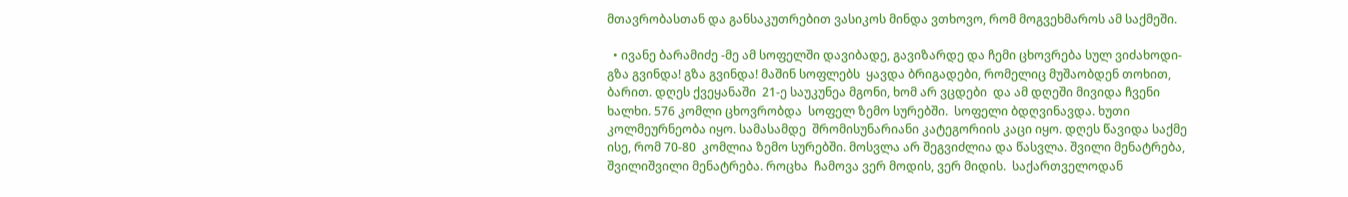მთავრობასთან და განსაკუთრებით ვასიკოს მინდა ვთხოვო, რომ მოგვეხმაროს ამ საქმეში.

  • ივანე ბარამიძე -მე ამ სოფელში დავიბადე, გავიზარდე და ჩემი ცხოვრება სულ ვიძახოდი-გზა გვინდა! გზა გვინდა! მაშინ სოფლებს  ყავდა ბრიგადები, რომელიც მუშაობდენ თოხით, ბარით. დღეს ქვეყანაში  21-ე საუკუნეა მგონი, ხომ არ ვცდები  და ამ დღეში მივიდა ჩვენი ხალხი. 576 კომლი ცხოვრობდა  სოფელ ზემო სურებში.  სოფელი ბდღვინავდა. ხუთი კოლმეურნეობა იყო. სამასამდე  შრომისუნარიანი კატეგორიის კაცი იყო. დღეს წავიდა საქმე ისე, რომ 70-80  კომლია ზემო სურებში. მოსვლა არ შეგვიძლია და წასვლა. შვილი მენატრება, შვილიშვილი მენატრება. როცხა  ჩამოვა ვერ მოდის, ვერ მიდის.  საქართველოდან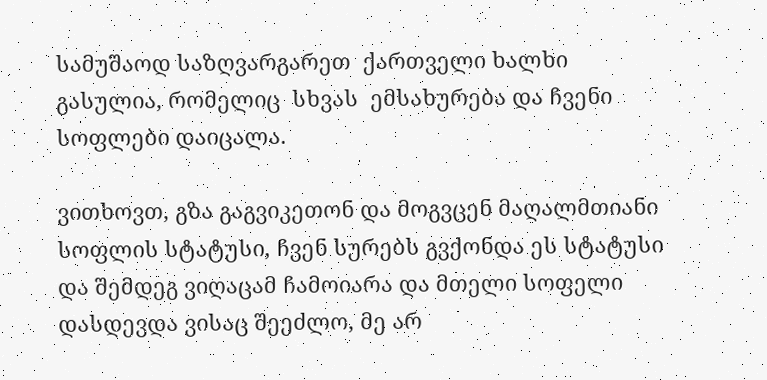სამუშაოდ საზღვარგარეთ  ქართველი ხალხი გასულია, რომელიც  სხვას  ემსახურება და ჩვენი სოფლები დაიცალა.

ვითხოვთ, გზა გაგვიკეთონ და მოგვცენ მაღალმთიანი სოფლის სტატუსი, ჩვენ სურებს გვქონდა ეს სტატუსი  და შემდეგ ვიღაცამ ჩამოიარა და მთელი სოფელი დასდევდა ვისაც შეეძლო, მე არ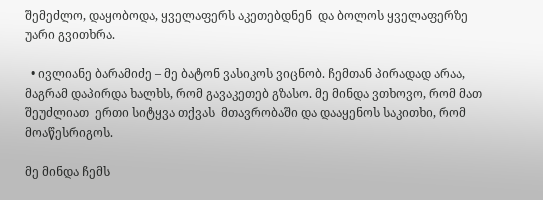შემეძლო, დაყობოდა, ყველაფერს აკეთებდნენ  და ბოლოს ყველაფერზე უარი გვითხრა.

  • ივლიანე ბარამიძე – მე ბატონ ვასიკოს ვიცნობ. ჩემთან პირადად არაა, მაგრამ დაპირდა ხალხს, რომ გავაკეთებ გზასო. მე მინდა ვთხოვო, რომ მათ შეუძლიათ  ერთი სიტყვა თქვას  მთავრობაში და დააყენოს საკითხი, რომ  მოაწესრიგოს.

მე მინდა ჩემს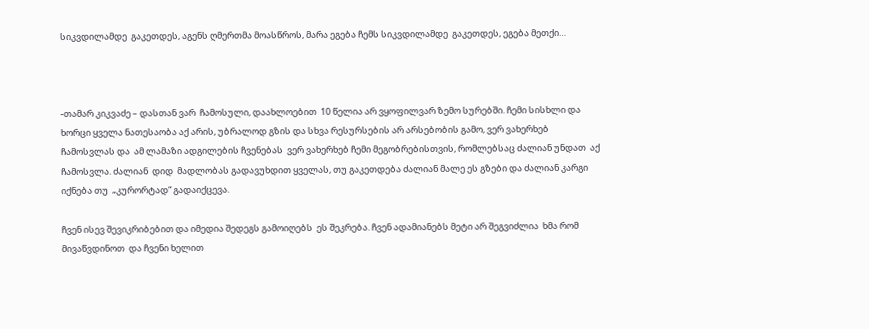სიკვდილამდე  გაკეთდეს, აგენს ღმერთმა მოასწროს, მარა ეგება ჩემს სიკვდილამდე  გაკეთდეს, ეგება მეთქი…



-თამარ კიკვაძე – დასთან ვარ  ჩამოსული, დაახლოებით  10 წელია არ ვყოფილვარ ზემო სურებში. ჩემი სისხლი და ხორცი ყველა ნათესაობა აქ არის, უბრალოდ გზის და სხვა რესურსების არ არსებობის გამო, ვერ ვახერხებ  ჩამოსვლას და  ამ ლამაზი ადგილების ჩვენებას  ვერ ვახერხებ ჩემი მეგობრებისთვის, რომლებსაც ძალიან უნდათ  აქ ჩამოსვლა. ძალიან  დიდ  მადლობას გადავუხდით ყველას, თუ გაკეთდება ძალიან მალე ეს გზები და ძალიან კარგი იქნება თუ  „კურორტად“ გადაიქცევა.

ჩვენ ისევ შევიკრიბებით და იმედია შედეგს გამოიღებს  ეს შეკრება. ჩვენ ადამიანებს მეტი არ შეგვიძლია  ხმა რომ მივაწვდინოთ  და ჩვენი ხელით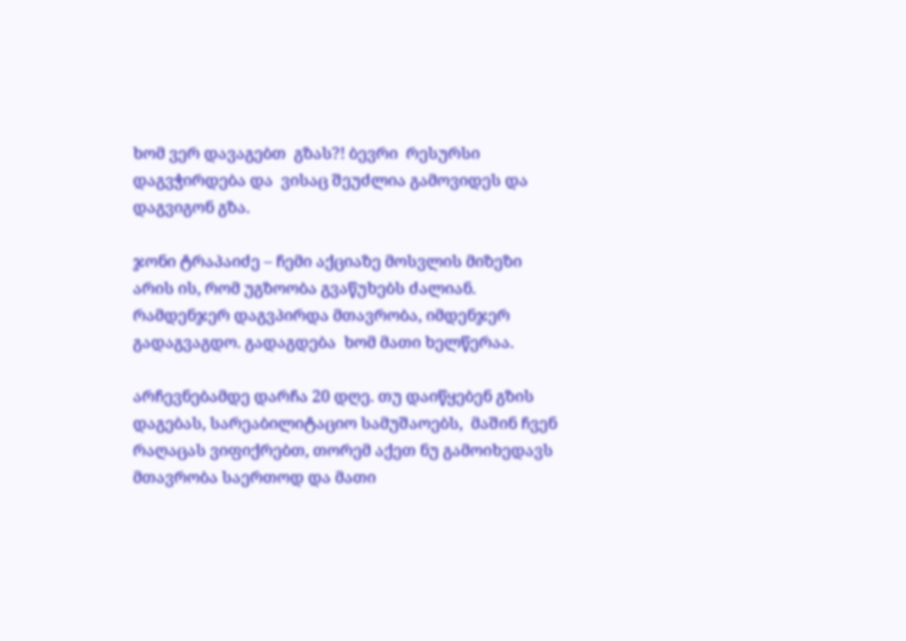ხომ ვერ დავაგებთ  გზას?! ბევრი  რესურსი დაგვჭირდება და  ვისაც შეუძლია გამოვიდეს და დაგვიგონ გზა.

ჯონი ტრაპაიძე – ჩემი აქციაზე მოსვლის მიზეზი არის ის, რომ უგზოობა გვაწუხებს ძალიან. რამდენჯერ დაგვპირდა მთავრობა, იმდენჯერ გადაგვაგდო. გადაგდება  ხომ მათი ხელწერაა.

არჩევნებამდე დარჩა 20 დღე. თუ დაიწყებენ გზის დაგებას, სარეაბილიტაციო სამუშაოებს,  მაშინ ჩვენ რაღაცას ვიფიქრებთ, თორემ აქეთ ნუ გამოიხედავს მთავრობა საერთოდ და მათი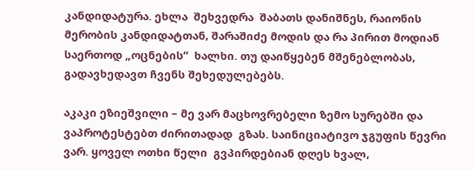კანდიდატურა. ეხლა  შეხვედრა  შაბათს დანიშნეს, რაიონის მერობის კანდიდატთან, შარაშიძე მოდის და რა პირით მოდიან  საერთოდ „ოცნების“  ხალხი. თუ დაიწყებენ მშენებლობას, გადავხედავთ ჩვენს შეხედულებებს.

აკაკი ეზიეშვილი – მე ვარ მაცხოვრებელი ზემო სურებში და ვაპროტესტებთ ძირითადად  გზას. საინიციატივო ჯგუფის წევრი ვარ. ყოველ ოთხი წელი  გვპირდებიან დღეს ხვალ,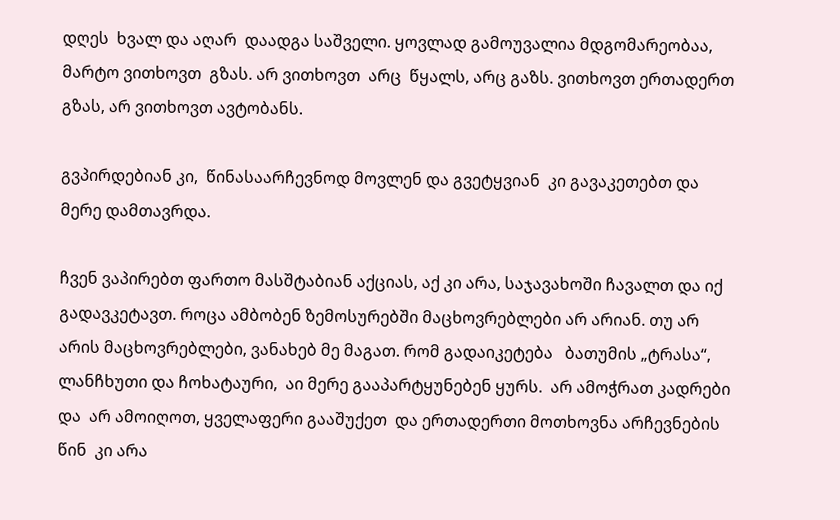დღეს  ხვალ და აღარ  დაადგა საშველი. ყოვლად გამოუვალია მდგომარეობაა, მარტო ვითხოვთ  გზას. არ ვითხოვთ  არც  წყალს, არც გაზს. ვითხოვთ ერთადერთ  გზას, არ ვითხოვთ ავტობანს.

გვპირდებიან კი,  წინასაარჩევნოდ მოვლენ და გვეტყვიან  კი გავაკეთებთ და მერე დამთავრდა.

ჩვენ ვაპირებთ ფართო მასშტაბიან აქციას, აქ კი არა, საჯავახოში ჩავალთ და იქ გადავკეტავთ. როცა ამბობენ ზემოსურებში მაცხოვრებლები არ არიან. თუ არ არის მაცხოვრებლები, ვანახებ მე მაგათ. რომ გადაიკეტება   ბათუმის „ტრასა“, ლანჩხუთი და ჩოხატაური,  აი მერე გააპარტყუნებენ ყურს.  არ ამოჭრათ კადრები და  არ ამოიღოთ, ყველაფერი გააშუქეთ  და ერთადერთი მოთხოვნა არჩევნების წინ  კი არა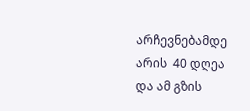არჩევნებამდე არის  40 დღეა  და ამ გზის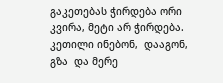გაკეთებას ჭირდება ორი კვირა, მეტი არ ჭირდება.  კეთილი ინებონ,  დააგონ, გზა  და მერე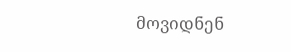მოვიდნენ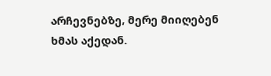არჩევნებზე, მერე მიიღებენ  ხმას აქედან.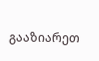გააზიარეთ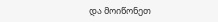და მოიწონეთ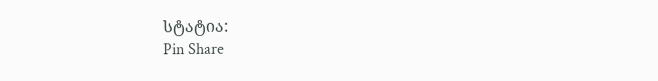სტატია:
Pin Share